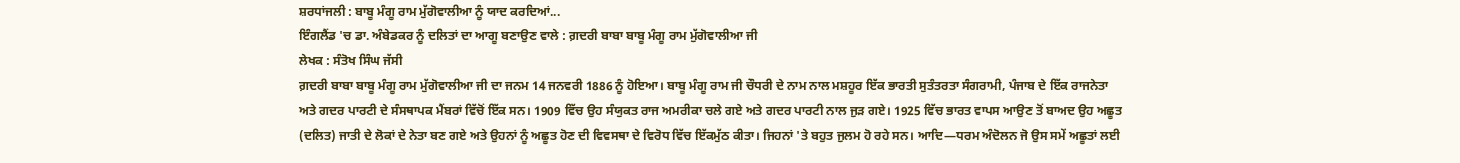ਸ਼ਰਧਾਂਜਲੀ : ਬਾਬੂ ਮੰਗੂ ਰਾਮ ਮੁੱਗੋਵਾਲੀਆ ਨੂੰ ਯਾਦ ਕਰਦਿਆਂ...
ਇੰਗਲੈਂਡ 'ਚ ਡਾ. ਅੰਬੇਡਕਰ ਨੂੰ ਦਲਿਤਾਂ ਦਾ ਆਗੂ ਬਣਾਉਣ ਵਾਲੇ : ਗ਼ਦਰੀ ਬਾਬਾ ਬਾਬੂ ਮੰਗੂ ਰਾਮ ਮੁੱਗੋਵਾਲੀਆ ਜੀ
ਲੇਖਕ : ਸੰਤੋਖ ਸਿੰਘ ਜੱਸੀ
ਗ਼ਦਰੀ ਬਾਬਾ ਬਾਬੂ ਮੰਗੂ ਰਾਮ ਮੁੱਗੋਵਾਲੀਆ ਜੀ ਦਾ ਜਨਮ 14 ਜਨਵਰੀ 1886 ਨੂੰ ਹੋਇਆ। ਬਾਬੂ ਮੰਗੂ ਰਾਮ ਜੀ ਚੌਧਰੀ ਦੇ ਨਾਮ ਨਾਲ ਮਸ਼ਹੂਰ ਇੱਕ ਭਾਰਤੀ ਸੁਤੰਤਰਤਾ ਸੰਗਰਾਮੀ, ਪੰਜਾਬ ਦੇ ਇੱਕ ਰਾਜਨੇਤਾ ਅਤੇ ਗਦਰ ਪਾਰਟੀ ਦੇ ਸੰਸਥਾਪਕ ਮੈਂਬਰਾਂ ਵਿੱਚੋਂ ਇੱਕ ਸਨ। 1909 ਵਿੱਚ ਉਹ ਸੰਯੁਕਤ ਰਾਜ ਅਮਰੀਕਾ ਚਲੇ ਗਏ ਅਤੇ ਗਦਰ ਪਾਰਟੀ ਨਾਲ ਜੁੜ ਗਏ। 1925 ਵਿੱਚ ਭਾਰਤ ਵਾਪਸ ਆਉਣ ਤੋਂ ਬਾਅਦ ਉਹ ਅਛੂਤ (ਦਲਿਤ) ਜਾਤੀ ਦੇ ਲੋਕਾਂ ਦੇ ਨੇਤਾ ਬਣ ਗਏ ਅਤੇ ਉਹਨਾਂ ਨੂੰ ਅਛੂਤ ਹੋਣ ਦੀ ਵਿਵਸਥਾ ਦੇ ਵਿਰੋਧ ਵਿੱਚ ਇੱਕਮੁੱਠ ਕੀਤਾ। ਜਿਹਨਾਂ 'ਤੇ ਬਹੁਤ ਜੁਲਮ ਹੋ ਰਹੇ ਸਨ। ਆਦਿ—ਧਰਮ ਅੰਦੋਲਨ ਜੋ ਉਸ ਸਮੇਂ ਅਛੂਤਾਂ ਲਈ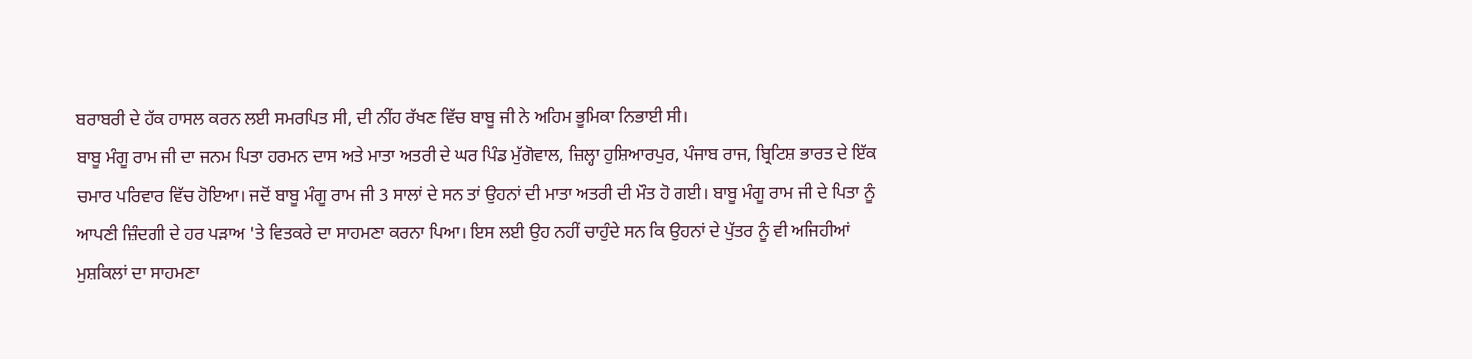ਬਰਾਬਰੀ ਦੇ ਹੱਕ ਹਾਸਲ ਕਰਨ ਲਈ ਸਮਰਪਿਤ ਸੀ, ਦੀ ਨੀਂਹ ਰੱਖਣ ਵਿੱਚ ਬਾਬੂ ਜੀ ਨੇ ਅਹਿਮ ਭੂਮਿਕਾ ਨਿਭਾਈ ਸੀ।
ਬਾਬੂ ਮੰਗੂ ਰਾਮ ਜੀ ਦਾ ਜਨਮ ਪਿਤਾ ਹਰਮਨ ਦਾਸ ਅਤੇ ਮਾਤਾ ਅਤਰੀ ਦੇ ਘਰ ਪਿੰਡ ਮੁੱਗੋਵਾਲ, ਜ਼ਿਲ੍ਹਾ ਹੁਸ਼ਿਆਰਪੁਰ, ਪੰਜਾਬ ਰਾਜ, ਬ੍ਰਿਟਿਸ਼ ਭਾਰਤ ਦੇ ਇੱਕ ਚਮਾਰ ਪਰਿਵਾਰ ਵਿੱਚ ਹੋਇਆ। ਜਦੋਂ ਬਾਬੂ ਮੰਗੂ ਰਾਮ ਜੀ 3 ਸਾਲਾਂ ਦੇ ਸਨ ਤਾਂ ਉਹਨਾਂ ਦੀ ਮਾਤਾ ਅਤਰੀ ਦੀ ਮੌਤ ਹੋ ਗਈ। ਬਾਬੂ ਮੰਗੂ ਰਾਮ ਜੀ ਦੇ ਪਿਤਾ ਨੂੰ ਆਪਣੀ ਜ਼ਿੰਦਗੀ ਦੇ ਹਰ ਪੜਾਅ 'ਤੇ ਵਿਤਕਰੇ ਦਾ ਸਾਹਮਣਾ ਕਰਨਾ ਪਿਆ। ਇਸ ਲਈ ਉਹ ਨਹੀਂ ਚਾਹੁੰਦੇ ਸਨ ਕਿ ਉਹਨਾਂ ਦੇ ਪੁੱਤਰ ਨੂੰ ਵੀ ਅਜਿਹੀਆਂ ਮੁਸ਼ਕਿਲਾਂ ਦਾ ਸਾਹਮਣਾ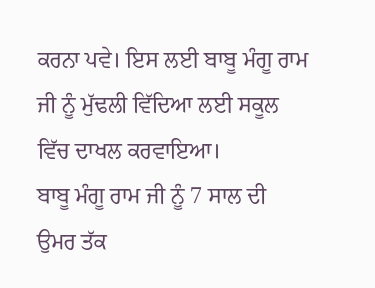ਕਰਨਾ ਪਵੇ। ਇਸ ਲਈ ਬਾਬੂ ਮੰਗੂ ਰਾਮ ਜੀ ਨੂੰ ਮੁੱਢਲੀ ਵਿੱਦਿਆ ਲਈ ਸਕੂਲ ਵਿੱਚ ਦਾਖਲ ਕਰਵਾਇਆ।
ਬਾਬੂ ਮੰਗੂ ਰਾਮ ਜੀ ਨੂੰ 7 ਸਾਲ ਦੀ ਉਮਰ ਤੱਕ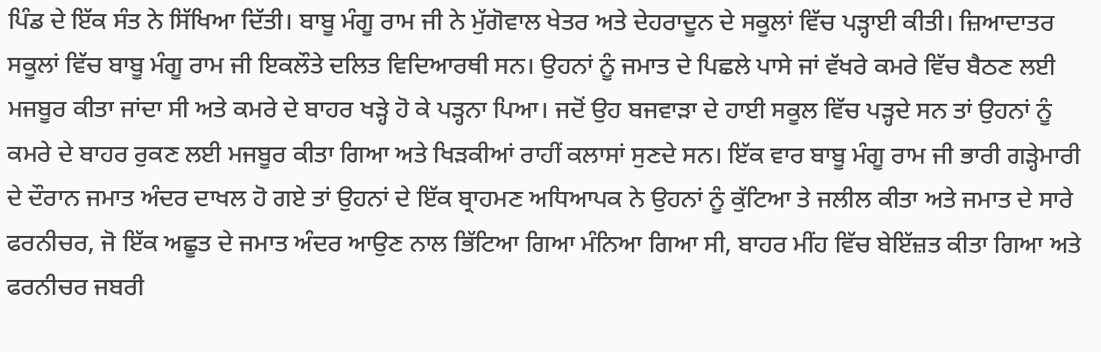ਪਿੰਡ ਦੇ ਇੱਕ ਸੰਤ ਨੇ ਸਿੱਖਿਆ ਦਿੱਤੀ। ਬਾਬੂ ਮੰਗੂ ਰਾਮ ਜੀ ਨੇ ਮੁੱਗੋਵਾਲ ਖੇਤਰ ਅਤੇ ਦੇਹਰਾਦੂਨ ਦੇ ਸਕੂਲਾਂ ਵਿੱਚ ਪੜ੍ਹਾਈ ਕੀਤੀ। ਜ਼ਿਆਦਾਤਰ ਸਕੂਲਾਂ ਵਿੱਚ ਬਾਬੂ ਮੰਗੂ ਰਾਮ ਜੀ ਇਕਲੌਤੇ ਦਲਿਤ ਵਿਦਿਆਰਥੀ ਸਨ। ਉਹਨਾਂ ਨੂੰ ਜਮਾਤ ਦੇ ਪਿਛਲੇ ਪਾਸੇ ਜਾਂ ਵੱਖਰੇ ਕਮਰੇ ਵਿੱਚ ਬੈਠਣ ਲਈ ਮਜਬੂਰ ਕੀਤਾ ਜਾਂਦਾ ਸੀ ਅਤੇ ਕਮਰੇ ਦੇ ਬਾਹਰ ਖੜ੍ਹੇ ਹੋ ਕੇ ਪੜ੍ਹਨਾ ਪਿਆ। ਜਦੋਂ ਉਹ ਬਜਵਾੜਾ ਦੇ ਹਾਈ ਸਕੂਲ ਵਿੱਚ ਪੜ੍ਹਦੇ ਸਨ ਤਾਂ ਉਹਨਾਂ ਨੂੰ ਕਮਰੇ ਦੇ ਬਾਹਰ ਰੁਕਣ ਲਈ ਮਜਬੂਰ ਕੀਤਾ ਗਿਆ ਅਤੇ ਖਿੜਕੀਆਂ ਰਾਹੀਂ ਕਲਾਸਾਂ ਸੁਣਦੇ ਸਨ। ਇੱਕ ਵਾਰ ਬਾਬੂ ਮੰਗੂ ਰਾਮ ਜੀ ਭਾਰੀ ਗੜ੍ਹੇਮਾਰੀ ਦੇ ਦੌਰਾਨ ਜਮਾਤ ਅੰਦਰ ਦਾਖਲ ਹੋ ਗਏ ਤਾਂ ਉਹਨਾਂ ਦੇ ਇੱਕ ਬ੍ਰਾਹਮਣ ਅਧਿਆਪਕ ਨੇ ਉਹਨਾਂ ਨੂੰ ਕੁੱਟਿਆ ਤੇ ਜਲੀਲ ਕੀਤਾ ਅਤੇ ਜਮਾਤ ਦੇ ਸਾਰੇ ਫਰਨੀਚਰ, ਜੋ ਇੱਕ ਅਛੂਤ ਦੇ ਜਮਾਤ ਅੰਦਰ ਆਉਣ ਨਾਲ ਭਿੱਟਿਆ ਗਿਆ ਮੰਨਿਆ ਗਿਆ ਸੀ, ਬਾਹਰ ਮੀਂਹ ਵਿੱਚ ਬੇਇੱਜ਼ਤ ਕੀਤਾ ਗਿਆ ਅਤੇ ਫਰਨੀਚਰ ਜਬਰੀ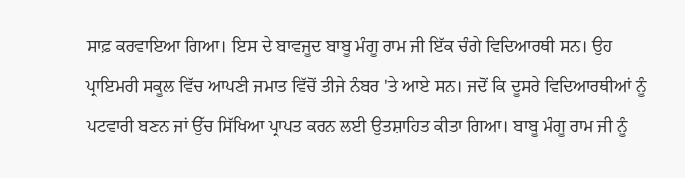ਸਾਫ਼ ਕਰਵਾਇਆ ਗਿਆ। ਇਸ ਦੇ ਬਾਵਜੂਦ ਬਾਬੂ ਮੰਗੂ ਰਾਮ ਜੀ ਇੱਕ ਚੰਗੇ ਵਿਦਿਆਰਥੀ ਸਨ। ਉਹ ਪ੍ਰਾਇਮਰੀ ਸਕੂਲ ਵਿੱਚ ਆਪਣੀ ਜਮਾਤ ਵਿੱਚੋਂ ਤੀਜੇ ਨੰਬਰ 'ਤੇ ਆਏ ਸਨ। ਜਦੋਂ ਕਿ ਦੂਸਰੇ ਵਿਦਿਆਰਥੀਆਂ ਨੂੰ ਪਟਵਾਰੀ ਬਣਨ ਜਾਂ ਉੱਚ ਸਿੱਖਿਆ ਪ੍ਰਾਪਤ ਕਰਨ ਲਈ ਉਤਸ਼ਾਹਿਤ ਕੀਤਾ ਗਿਆ। ਬਾਬੂ ਮੰਗੂ ਰਾਮ ਜੀ ਨੂੰ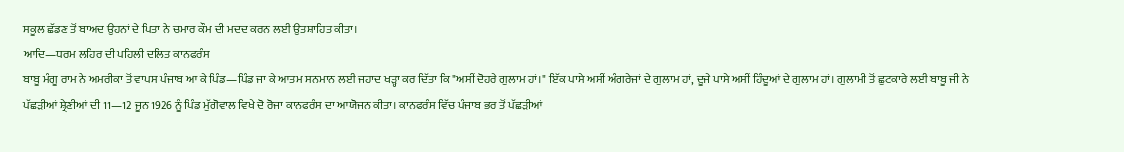ਸਕੂਲ ਛੱਡਣ ਤੋਂ ਬਾਅਦ ਉਹਨਾਂ ਦੇ ਪਿਤਾ ਨੇ ਚਮਾਰ ਕੌਮ ਦੀ ਮਦਦ ਕਰਨ ਲਈ ਉਤਸ਼ਾਹਿਤ ਕੀਤਾ।
ਆਦਿ—ਧਰਮ ਲਹਿਰ ਦੀ ਪਹਿਲੀ ਦਲਿਤ ਕਾਨਫਰੰਸ
ਬਾਬੂ ਮੰਗੂ ਰਾਮ ਨੇ ਅਮਰੀਕਾ ਤੋਂ ਵਾਪਸ ਪੰਜਾਬ ਆ ਕੇ ਪਿੰਡ—ਪਿੰਡ ਜਾ ਕੇ ਆਤਮ ਸਨਮਾਨ ਲਈ ਜਹਾਦ ਖੜ੍ਹਾ ਕਰ ਦਿੱਤਾ ਕਿ "ਅਸੀਂ ਦੋਹਰੇ ਗੁਲਾਮ ਹਾਂ।" ਇੱਕ ਪਾਸੇ ਅਸੀਂ ਅੰਗਰੇਜਾਂ ਦੇ ਗੁਲਾਮ ਹਾਂ, ਦੂਜੇ ਪਾਸੇ ਅਸੀਂ ਹਿੰਦੂਆਂ ਦੇ ਗੁਲਾਮ ਹਾਂ। ਗੁਲਾਮੀ ਤੋਂ ਛੁਟਕਾਰੇ ਲਈ ਬਾਬੂ ਜੀ ਨੇ ਪੱਛੜੀਆਂ ਸ਼੍ਰੇਣੀਆਂ ਦੀ 11—12 ਜੂਨ 1926 ਨੂੰ ਪਿੰਡ ਮੁੱਗੋਵਾਲ ਵਿਖੇ ਦੋ ਰੋਜਾ ਕਾਨਫਰੰਸ ਦਾ ਆਯੋਜਨ ਕੀਤਾ। ਕਾਨਫਰੰਸ ਵਿੱਚ ਪੰਜਾਬ ਭਰ ਤੋਂ ਪੱਛੜੀਆਂ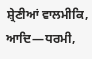ਸ਼੍ਰੇਣੀਆਂ ਵਾਲਮੀਕਿ, ਆਦਿ—ਧਰਮੀ,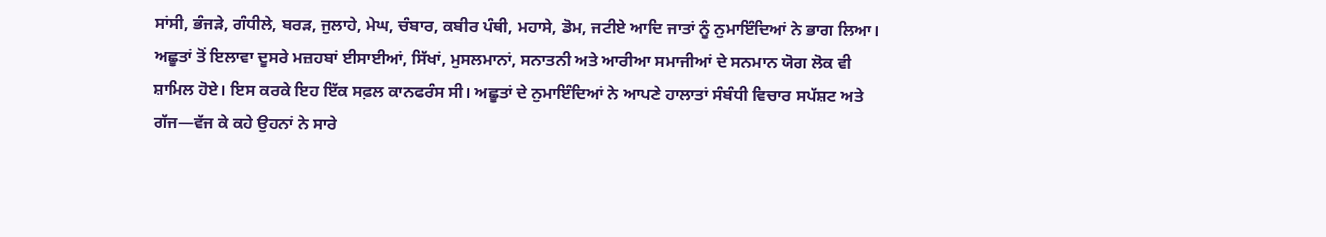ਸਾਂਸੀ, ਭੰਜੜੇ, ਗੰਧੀਲੇ, ਬਰੜ, ਜੁਲਾਹੇ, ਮੇਘ, ਚੰਬਾਰ, ਕਬੀਰ ਪੰਥੀ, ਮਹਾਸੇ, ਡੋਮ, ਜਟੀਏ ਆਦਿ ਜਾਤਾਂ ਨੂੰ ਨੁਮਾਇੰਦਿਆਂ ਨੇ ਭਾਗ ਲਿਆ। ਅਛੂਤਾਂ ਤੋਂ ਇਲਾਵਾ ਦੂਸਰੇ ਮਜ਼ਹਬਾਂ ਈਸਾਈਆਂ, ਸਿੱਖਾਂ, ਮੁਸਲਮਾਨਾਂ, ਸਨਾਤਨੀ ਅਤੇ ਆਰੀਆ ਸਮਾਜੀਆਂ ਦੇ ਸਨਮਾਨ ਯੋਗ ਲੋਕ ਵੀ ਸ਼ਾਮਿਲ ਹੋਏ। ਇਸ ਕਰਕੇ ਇਹ ਇੱਕ ਸਫ਼ਲ ਕਾਨਫਰੰਸ ਸੀ। ਅਛੂਤਾਂ ਦੇ ਨੁਮਾਇੰਦਿਆਂ ਨੇ ਆਪਣੇ ਹਾਲਾਤਾਂ ਸੰਬੰਧੀ ਵਿਚਾਰ ਸਪੱਸ਼ਟ ਅਤੇ ਗੱਜ—ਵੱਜ ਕੇ ਕਹੇ ਉਹਨਾਂ ਨੇ ਸਾਰੇ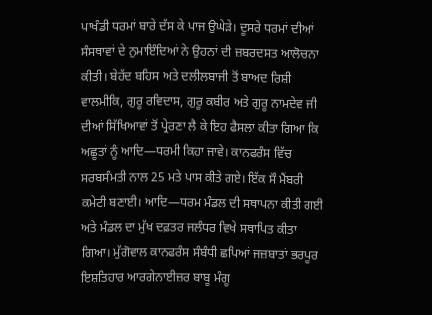ਪਾਖੰਡੀ ਧਰਮਾਂ ਬਾਰੇ ਦੱਸ ਕੇ ਪਾਜ ਉਘੇੜੇ। ਦੂਸਰੇ ਧਰਮਾਂ ਦੀਆਂ ਸੰਸਥਾਵਾਂ ਦੇ ਨੁਮਾਇੰਦਿਆਂ ਨੇ ਉਹਨਾਂ ਦੀ ਜ਼ਬਰਦਸਤ ਆਲੋਚਨਾ ਕੀਤੀ। ਬੇਹੱਦ ਬਹਿਸ ਅਤੇ ਦਲੀਲਬਾਜੀ ਤੋਂ ਬਾਅਦ ਰਿਸ਼ੀ ਵਾਲਮੀਕਿ, ਗੁਰੂ ਰਵਿਦਾਸ, ਗੁਰੂ ਕਬੀਰ ਅਤੇ ਗੁਰੂ ਨਾਮਦੇਵ ਜੀ ਦੀਆਂ ਸਿੱਖਿਆਵਾਂ ਤੋਂ ਪ੍ਰੇਰਣਾ ਲੈ ਕੇ ਇਹ ਫੈਸਲਾ ਕੀਤਾ ਗਿਆ ਕਿ ਅਛੂਤਾਂ ਨੂੰ ਆਦਿ—ਧਰਮੀ ਕਿਹਾ ਜਾਵੇ। ਕਾਨਫਰੰਸ ਵਿੱਚ ਸਰਬਸੰਮਤੀ ਨਾਲ 25 ਮਤੇ ਪਾਸ ਕੀਤੇ ਗਏ। ਇੱਕ ਸੌ ਮੈਂਬਰੀ ਕਮੇਟੀ ਬਣਾਈ। ਆਦਿ—ਧਰਮ ਮੰਡਲ ਦੀ ਸਥਾਪਨਾ ਕੀਤੀ ਗਈ ਅਤੇ ਮੰਡਲ ਦਾ ਮੁੱਖ ਦਫ਼ਤਰ ਜਲੰਧਰ ਵਿਖੇ ਸਥਾਪਿਤ ਕੀਤਾ ਗਿਆ। ਮੁੱਗੋਵਾਲ ਕਾਨਫਰੰਸ ਸੰਬੰਧੀ ਛਪਿਆਂ ਜਜ਼ਬਾਤਾਂ ਭਰਪੂਰ ਇਸ਼ਤਿਹਾਰ ਆਰਗੇਨਾਈਜ਼ਰ ਬਾਬੂ ਮੰਗੂ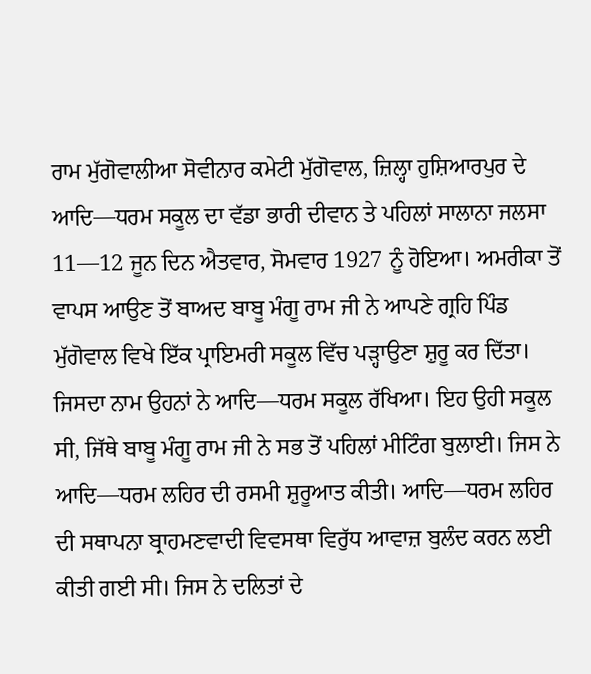ਰਾਮ ਮੁੱਗੋਵਾਲੀਆ ਸੋਵੀਨਾਰ ਕਮੇਟੀ ਮੁੱਗੋਵਾਲ, ਜ਼ਿਲ੍ਹਾ ਹੁਸ਼ਿਆਰਪੁਰ ਦੇ ਆਦਿ—ਧਰਮ ਸਕੂਲ ਦਾ ਵੱਡਾ ਭਾਰੀ ਦੀਵਾਨ ਤੇ ਪਹਿਲਾਂ ਸਾਲਾਨਾ ਜਲਸਾ 11—12 ਜੂਨ ਦਿਨ ਐਤਵਾਰ, ਸੋਮਵਾਰ 1927 ਨੂੰ ਹੋਇਆ। ਅਮਰੀਕਾ ਤੋਂ ਵਾਪਸ ਆਉਣ ਤੋਂ ਬਾਅਦ ਬਾਬੂ ਮੰਗੂ ਰਾਮ ਜੀ ਨੇ ਆਪਣੇ ਗ੍ਰਹਿ ਪਿੰਡ ਮੁੱਗੋਵਾਲ ਵਿਖੇ ਇੱਕ ਪ੍ਰਾਇਮਰੀ ਸਕੂਲ ਵਿੱਚ ਪੜ੍ਹਾਉਣਾ ਸ਼ੁਰੂ ਕਰ ਦਿੱਤਾ। ਜਿਸਦਾ ਨਾਮ ਉਹਨਾਂ ਨੇ ਆਦਿ—ਧਰਮ ਸਕੂਲ ਰੱਖਿਆ। ਇਹ ਉਹੀ ਸਕੂਲ ਸੀ, ਜਿੱਥੇ ਬਾਬੂ ਮੰਗੂ ਰਾਮ ਜੀ ਨੇ ਸਭ ਤੋਂ ਪਹਿਲਾਂ ਮੀਟਿੰਗ ਬੁਲਾਈ। ਜਿਸ ਨੇ ਆਦਿ—ਧਰਮ ਲਹਿਰ ਦੀ ਰਸਮੀ ਸ਼ੁਰੂਆਤ ਕੀਤੀ। ਆਦਿ—ਧਰਮ ਲਹਿਰ ਦੀ ਸਥਾਪਨਾ ਬ੍ਰਾਹਮਣਵਾਦੀ ਵਿਵਸਥਾ ਵਿਰੁੱਧ ਆਵਾਜ਼ ਬੁਲੰਦ ਕਰਨ ਲਈ ਕੀਤੀ ਗਈ ਸੀ। ਜਿਸ ਨੇ ਦਲਿਤਾਂ ਦੇ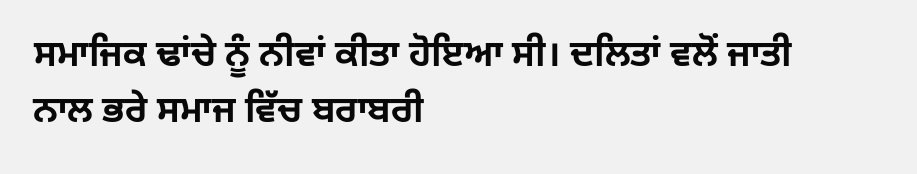ਸਮਾਜਿਕ ਢਾਂਚੇ ਨੂੰ ਨੀਵਾਂ ਕੀਤਾ ਹੋਇਆ ਸੀ। ਦਲਿਤਾਂ ਵਲੋਂ ਜਾਤੀ ਨਾਲ ਭਰੇ ਸਮਾਜ ਵਿੱਚ ਬਰਾਬਰੀ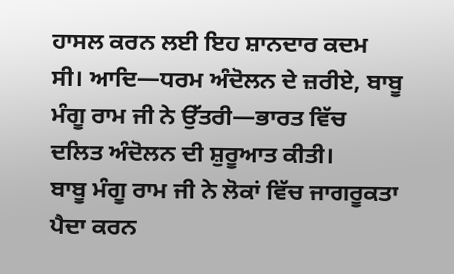ਹਾਸਲ ਕਰਨ ਲਈ ਇਹ ਸ਼ਾਨਦਾਰ ਕਦਮ ਸੀ। ਆਦਿ—ਧਰਮ ਅੰਦੋਲਨ ਦੇ ਜ਼ਰੀਏ, ਬਾਬੂ ਮੰਗੂ ਰਾਮ ਜੀ ਨੇ ਉੱਤਰੀ—ਭਾਰਤ ਵਿੱਚ ਦਲਿਤ ਅੰਦੋਲਨ ਦੀ ਸ਼ੁਰੂਆਤ ਕੀਤੀ।
ਬਾਬੂ ਮੰਗੂ ਰਾਮ ਜੀ ਨੇ ਲੋਕਾਂ ਵਿੱਚ ਜਾਗਰੂਕਤਾ ਪੈਦਾ ਕਰਨ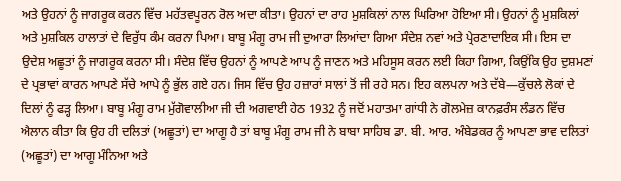ਅਤੇ ਉਹਨਾਂ ਨੂੰ ਜਾਗਰੂਕ ਕਰਨ ਵਿੱਚ ਮਹੱਤਵਪੂਰਨ ਰੋਲ ਅਦਾ ਕੀਤਾ। ਉਹਨਾਂ ਦਾ ਰਾਹ ਮੁਸ਼ਕਿਲਾਂ ਨਾਲ ਘਿਰਿਆ ਹੋਇਆ ਸੀ। ਉਹਨਾਂ ਨੂੰ ਮੁਸ਼ਕਿਲਾਂ ਅਤੇ ਮੁਸ਼ਕਿਲ ਹਾਲਾਤਾਂ ਦੇ ਵਿਰੁੱਧ ਕੰਮ ਕਰਨਾ ਪਿਆ। ਬਾਬੂ ਮੰਗੂ ਰਾਮ ਜੀ ਦੁਆਰਾ ਲਿਆਂਦਾ ਗਿਆ ਸੰਦੇਸ਼ ਨਵਾਂ ਅਤੇ ਪ੍ਰੇਰਣਾਦਾਇਕ ਸੀ। ਇਸ ਦਾ ਉਦੇਸ਼ ਅਛੂਤਾਂ ਨੂੰ ਜਾਗਰੂਕ ਕਰਨਾ ਸੀ। ਸੰਦੇਸ਼ ਵਿੱਚ ਉਹਨਾਂ ਨੂੰ ਆਪਣੇ ਆਪ ਨੂੰ ਜਾਣਨ ਅਤੇ ਮਹਿਸੂਸ ਕਰਨ ਲਈ ਕਿਹਾ ਗਿਆ, ਕਿਉਂਕਿ ਉਹ ਦੁਸ਼ਮਣਾਂ ਦੇ ਪ੍ਰਭਾਵਾਂ ਕਾਰਨ ਆਪਣੇ ਸੱਚੇ ਆਪੇ ਨੂੰ ਭੁੱਲ ਗਏ ਹਨ। ਜਿਸ ਵਿੱਚ ਉਹ ਹਜ਼ਾਰਾਂ ਸਾਲਾਂ ਤੋਂ ਜੀ ਰਹੇ ਸਨ। ਇਹ ਕਲਪਨਾ ਅਤੇ ਦੱਬੇ—ਕੁੱਚਲੇ ਲੋਕਾਂ ਦੇ ਦਿਲਾਂ ਨੂੰ ਫੜ੍ਹ ਲਿਆ। ਬਾਬੂ ਮੰਗੂ ਰਾਮ ਮੁੱਗੋਵਾਲੀਆ ਜੀ ਦੀ ਅਗਵਾਈ ਹੇਠ 1932 ਨੂੰ ਜਦੋਂ ਮਹਾਤਮਾ ਗਾਂਧੀ ਨੇ ਗੋਲਮੇਜ਼ ਕਾਨਫ਼ਰੰਸ ਲੰਡਨ ਵਿੱਚ ਐਲਾਨ ਕੀਤਾ ਕਿ ਉਹ ਹੀ ਦਲਿਤਾਂ (ਅਛੂਤਾਂ) ਦਾ ਆਗੂ ਹੈ ਤਾਂ ਬਾਬੂ ਮੰਗੂ ਰਾਮ ਜੀ ਨੇ ਬਾਬਾ ਸਾਹਿਬ ਡਾ. ਬੀ. ਆਰ. ਅੰਬੇਡਕਰ ਨੂੰ ਆਪਣਾ ਭਾਵ ਦਲਿਤਾਂ (ਅਛੂਤਾਂ) ਦਾ ਆਗੂ ਮੰਨਿਆ ਅਤੇ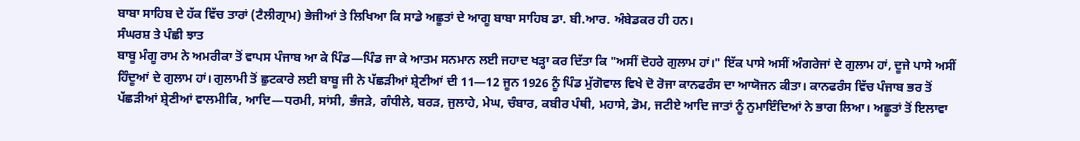ਬਾਬਾ ਸਾਹਿਬ ਦੇ ਹੱਕ ਵਿੱਚ ਤਾਰਾਂ (ਟੈਲੀਗ੍ਰਾਮ) ਭੇਜੀਆਂ ਤੇ ਲਿਖਿਆ ਕਿ ਸਾਡੇ ਅਛੂਤਾਂ ਦੇ ਆਗੂ ਬਾਬਾ ਸਾਹਿਬ ਡਾ. ਬੀ.ਆਰ. ਅੰਬੇਡਕਰ ਹੀ ਹਨ।
ਸੰਘਰਸ਼ ਤੇ ਪੰਛੀ ਝਾਤ
ਬਾਬੂ ਮੰਗੂ ਰਾਮ ਨੇ ਅਮਰੀਕਾ ਤੋਂ ਵਾਪਸ ਪੰਜਾਬ ਆ ਕੇ ਪਿੰਡ—ਪਿੰਡ ਜਾ ਕੇ ਆਤਮ ਸਨਮਾਨ ਲਈ ਜਹਾਦ ਖੜ੍ਹਾ ਕਰ ਦਿੱਤਾ ਕਿ "ਅਸੀਂ ਦੋਹਰੇ ਗੁਲਾਮ ਹਾਂ।" ਇੱਕ ਪਾਸੇ ਅਸੀਂ ਅੰਗਰੇਜਾਂ ਦੇ ਗੁਲਾਮ ਹਾਂ, ਦੂਜੇ ਪਾਸੇ ਅਸੀਂ ਹਿੰਦੂਆਂ ਦੇ ਗੁਲਾਮ ਹਾਂ। ਗੁਲਾਮੀ ਤੋਂ ਛੁਟਕਾਰੇ ਲਈ ਬਾਬੂ ਜੀ ਨੇ ਪੱਛੜੀਆਂ ਸ਼੍ਰੇਣੀਆਂ ਦੀ 11—12 ਜੂਨ 1926 ਨੂੰ ਪਿੰਡ ਮੁੱਗੋਵਾਲ ਵਿਖੇ ਦੋ ਰੋਜਾ ਕਾਨਫਰੰਸ ਦਾ ਆਯੋਜਨ ਕੀਤਾ। ਕਾਨਫਰੰਸ ਵਿੱਚ ਪੰਜਾਬ ਭਰ ਤੋਂ ਪੱਛੜੀਆਂ ਸ਼੍ਰੇਣੀਆਂ ਵਾਲਮੀਕਿ, ਆਦਿ—ਧਰਮੀ, ਸਾਂਸੀ, ਭੰਜੜੇ, ਗੰਧੀਲੇ, ਬਰੜ, ਜੁਲਾਹੇ, ਮੇਘ, ਚੰਬਾਰ, ਕਬੀਰ ਪੰਥੀ, ਮਹਾਸੇ, ਡੋਮ, ਜਟੀਏ ਆਦਿ ਜਾਤਾਂ ਨੂੰ ਨੁਮਾਇੰਦਿਆਂ ਨੇ ਭਾਗ ਲਿਆ। ਅਛੂਤਾਂ ਤੋਂ ਇਲਾਵਾ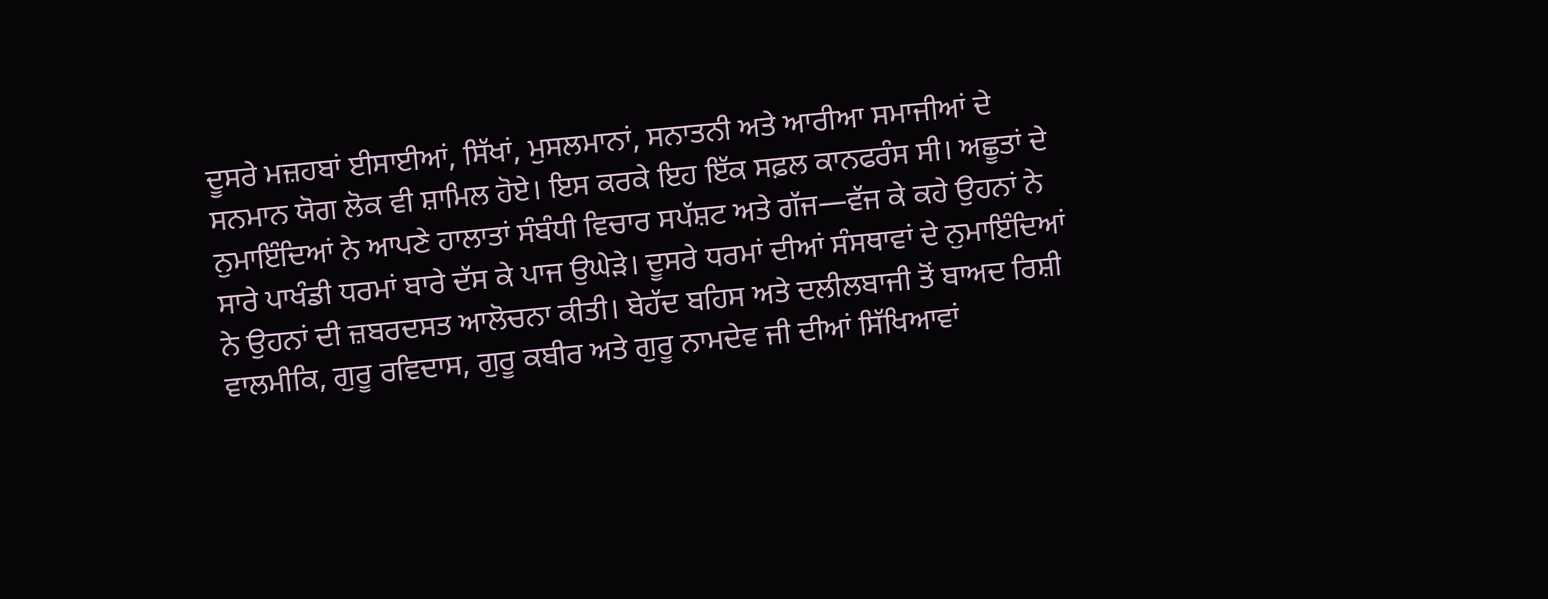ਦੂਸਰੇ ਮਜ਼ਹਬਾਂ ਈਸਾਈਆਂ, ਸਿੱਖਾਂ, ਮੁਸਲਮਾਨਾਂ, ਸਨਾਤਨੀ ਅਤੇ ਆਰੀਆ ਸਮਾਜੀਆਂ ਦੇ ਸਨਮਾਨ ਯੋਗ ਲੋਕ ਵੀ ਸ਼ਾਮਿਲ ਹੋਏ। ਇਸ ਕਰਕੇ ਇਹ ਇੱਕ ਸਫ਼ਲ ਕਾਨਫਰੰਸ ਸੀ। ਅਛੂਤਾਂ ਦੇ ਨੁਮਾਇੰਦਿਆਂ ਨੇ ਆਪਣੇ ਹਾਲਾਤਾਂ ਸੰਬੰਧੀ ਵਿਚਾਰ ਸਪੱਸ਼ਟ ਅਤੇ ਗੱਜ—ਵੱਜ ਕੇ ਕਹੇ ਉਹਨਾਂ ਨੇ ਸਾਰੇ ਪਾਖੰਡੀ ਧਰਮਾਂ ਬਾਰੇ ਦੱਸ ਕੇ ਪਾਜ ਉਘੇੜੇ। ਦੂਸਰੇ ਧਰਮਾਂ ਦੀਆਂ ਸੰਸਥਾਵਾਂ ਦੇ ਨੁਮਾਇੰਦਿਆਂ ਨੇ ਉਹਨਾਂ ਦੀ ਜ਼ਬਰਦਸਤ ਆਲੋਚਨਾ ਕੀਤੀ। ਬੇਹੱਦ ਬਹਿਸ ਅਤੇ ਦਲੀਲਬਾਜੀ ਤੋਂ ਬਾਅਦ ਰਿਸ਼ੀ ਵਾਲਮੀਕਿ, ਗੁਰੂ ਰਵਿਦਾਸ, ਗੁਰੂ ਕਬੀਰ ਅਤੇ ਗੁਰੂ ਨਾਮਦੇਵ ਜੀ ਦੀਆਂ ਸਿੱਖਿਆਵਾਂ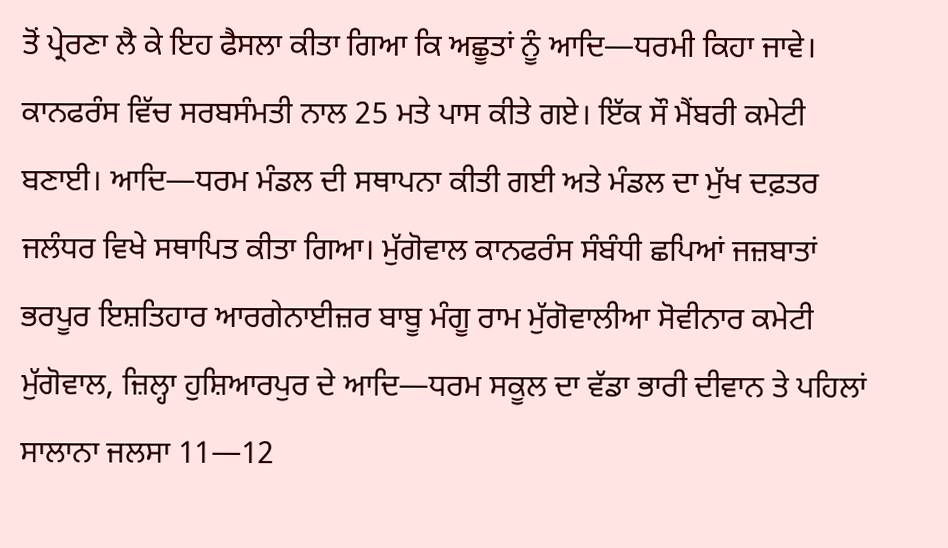ਤੋਂ ਪ੍ਰੇਰਣਾ ਲੈ ਕੇ ਇਹ ਫੈਸਲਾ ਕੀਤਾ ਗਿਆ ਕਿ ਅਛੂਤਾਂ ਨੂੰ ਆਦਿ—ਧਰਮੀ ਕਿਹਾ ਜਾਵੇ। ਕਾਨਫਰੰਸ ਵਿੱਚ ਸਰਬਸੰਮਤੀ ਨਾਲ 25 ਮਤੇ ਪਾਸ ਕੀਤੇ ਗਏ। ਇੱਕ ਸੌ ਮੈਂਬਰੀ ਕਮੇਟੀ ਬਣਾਈ। ਆਦਿ—ਧਰਮ ਮੰਡਲ ਦੀ ਸਥਾਪਨਾ ਕੀਤੀ ਗਈ ਅਤੇ ਮੰਡਲ ਦਾ ਮੁੱਖ ਦਫ਼ਤਰ ਜਲੰਧਰ ਵਿਖੇ ਸਥਾਪਿਤ ਕੀਤਾ ਗਿਆ। ਮੁੱਗੋਵਾਲ ਕਾਨਫਰੰਸ ਸੰਬੰਧੀ ਛਪਿਆਂ ਜਜ਼ਬਾਤਾਂ ਭਰਪੂਰ ਇਸ਼ਤਿਹਾਰ ਆਰਗੇਨਾਈਜ਼ਰ ਬਾਬੂ ਮੰਗੂ ਰਾਮ ਮੁੱਗੋਵਾਲੀਆ ਸੋਵੀਨਾਰ ਕਮੇਟੀ ਮੁੱਗੋਵਾਲ, ਜ਼ਿਲ੍ਹਾ ਹੁਸ਼ਿਆਰਪੁਰ ਦੇ ਆਦਿ—ਧਰਮ ਸਕੂਲ ਦਾ ਵੱਡਾ ਭਾਰੀ ਦੀਵਾਨ ਤੇ ਪਹਿਲਾਂ ਸਾਲਾਨਾ ਜਲਸਾ 11—12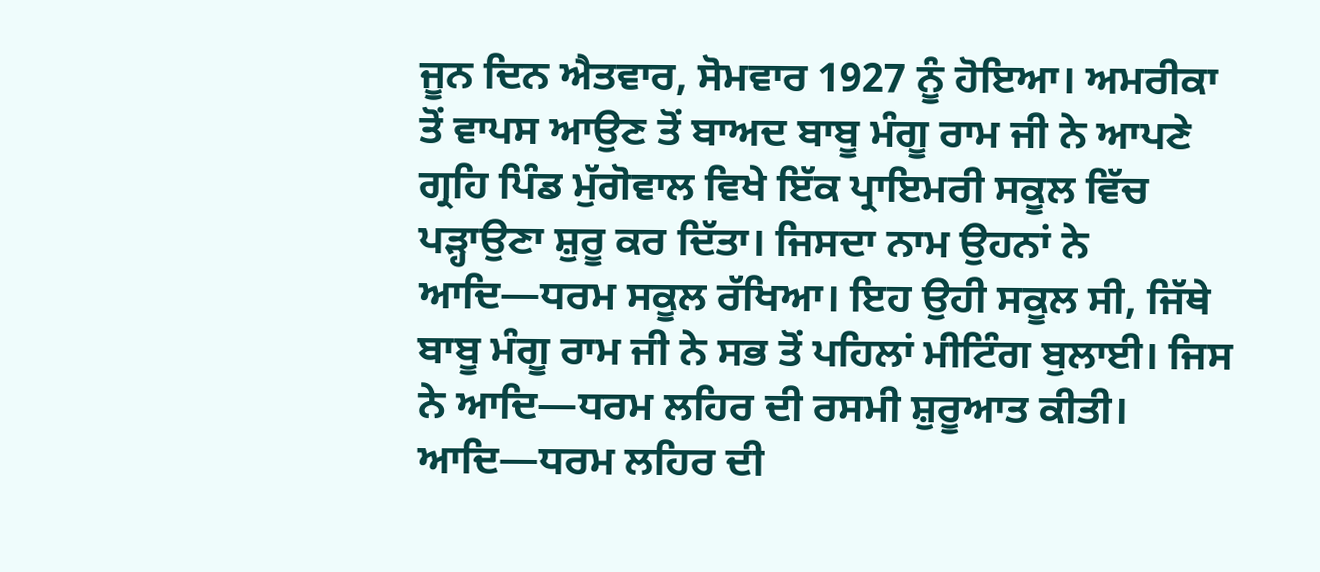ਜੂਨ ਦਿਨ ਐਤਵਾਰ, ਸੋਮਵਾਰ 1927 ਨੂੰ ਹੋਇਆ। ਅਮਰੀਕਾ ਤੋਂ ਵਾਪਸ ਆਉਣ ਤੋਂ ਬਾਅਦ ਬਾਬੂ ਮੰਗੂ ਰਾਮ ਜੀ ਨੇ ਆਪਣੇ ਗ੍ਰਹਿ ਪਿੰਡ ਮੁੱਗੋਵਾਲ ਵਿਖੇ ਇੱਕ ਪ੍ਰਾਇਮਰੀ ਸਕੂਲ ਵਿੱਚ ਪੜ੍ਹਾਉਣਾ ਸ਼ੁਰੂ ਕਰ ਦਿੱਤਾ। ਜਿਸਦਾ ਨਾਮ ਉਹਨਾਂ ਨੇ ਆਦਿ—ਧਰਮ ਸਕੂਲ ਰੱਖਿਆ। ਇਹ ਉਹੀ ਸਕੂਲ ਸੀ, ਜਿੱਥੇ ਬਾਬੂ ਮੰਗੂ ਰਾਮ ਜੀ ਨੇ ਸਭ ਤੋਂ ਪਹਿਲਾਂ ਮੀਟਿੰਗ ਬੁਲਾਈ। ਜਿਸ ਨੇ ਆਦਿ—ਧਰਮ ਲਹਿਰ ਦੀ ਰਸਮੀ ਸ਼ੁਰੂਆਤ ਕੀਤੀ। ਆਦਿ—ਧਰਮ ਲਹਿਰ ਦੀ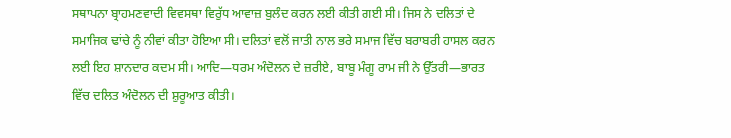ਸਥਾਪਨਾ ਬ੍ਰਾਹਮਣਵਾਦੀ ਵਿਵਸਥਾ ਵਿਰੁੱਧ ਆਵਾਜ਼ ਬੁਲੰਦ ਕਰਨ ਲਈ ਕੀਤੀ ਗਈ ਸੀ। ਜਿਸ ਨੇ ਦਲਿਤਾਂ ਦੇ ਸਮਾਜਿਕ ਢਾਂਚੇ ਨੂੰ ਨੀਵਾਂ ਕੀਤਾ ਹੋਇਆ ਸੀ। ਦਲਿਤਾਂ ਵਲੋਂ ਜਾਤੀ ਨਾਲ ਭਰੇ ਸਮਾਜ ਵਿੱਚ ਬਰਾਬਰੀ ਹਾਸਲ ਕਰਨ ਲਈ ਇਹ ਸ਼ਾਨਦਾਰ ਕਦਮ ਸੀ। ਆਦਿ—ਧਰਮ ਅੰਦੋਲਨ ਦੇ ਜ਼ਰੀਏ, ਬਾਬੂ ਮੰਗੂ ਰਾਮ ਜੀ ਨੇ ਉੱਤਰੀ—ਭਾਰਤ ਵਿੱਚ ਦਲਿਤ ਅੰਦੋਲਨ ਦੀ ਸ਼ੁਰੂਆਤ ਕੀਤੀ।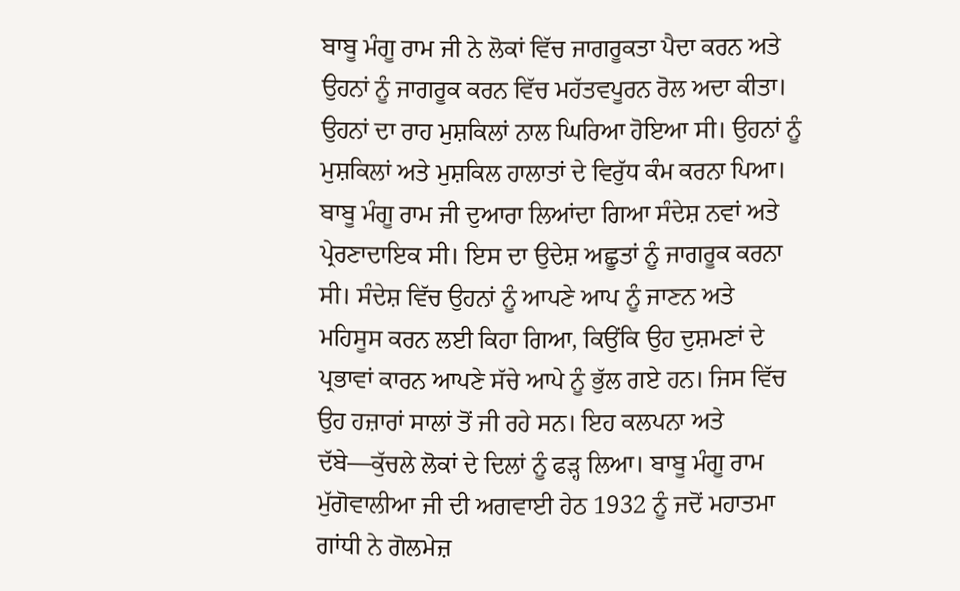ਬਾਬੂ ਮੰਗੂ ਰਾਮ ਜੀ ਨੇ ਲੋਕਾਂ ਵਿੱਚ ਜਾਗਰੂਕਤਾ ਪੈਦਾ ਕਰਨ ਅਤੇ ਉਹਨਾਂ ਨੂੰ ਜਾਗਰੂਕ ਕਰਨ ਵਿੱਚ ਮਹੱਤਵਪੂਰਨ ਰੋਲ ਅਦਾ ਕੀਤਾ। ਉਹਨਾਂ ਦਾ ਰਾਹ ਮੁਸ਼ਕਿਲਾਂ ਨਾਲ ਘਿਰਿਆ ਹੋਇਆ ਸੀ। ਉਹਨਾਂ ਨੂੰ ਮੁਸ਼ਕਿਲਾਂ ਅਤੇ ਮੁਸ਼ਕਿਲ ਹਾਲਾਤਾਂ ਦੇ ਵਿਰੁੱਧ ਕੰਮ ਕਰਨਾ ਪਿਆ। ਬਾਬੂ ਮੰਗੂ ਰਾਮ ਜੀ ਦੁਆਰਾ ਲਿਆਂਦਾ ਗਿਆ ਸੰਦੇਸ਼ ਨਵਾਂ ਅਤੇ ਪ੍ਰੇਰਣਾਦਾਇਕ ਸੀ। ਇਸ ਦਾ ਉਦੇਸ਼ ਅਛੂਤਾਂ ਨੂੰ ਜਾਗਰੂਕ ਕਰਨਾ ਸੀ। ਸੰਦੇਸ਼ ਵਿੱਚ ਉਹਨਾਂ ਨੂੰ ਆਪਣੇ ਆਪ ਨੂੰ ਜਾਣਨ ਅਤੇ ਮਹਿਸੂਸ ਕਰਨ ਲਈ ਕਿਹਾ ਗਿਆ, ਕਿਉਂਕਿ ਉਹ ਦੁਸ਼ਮਣਾਂ ਦੇ ਪ੍ਰਭਾਵਾਂ ਕਾਰਨ ਆਪਣੇ ਸੱਚੇ ਆਪੇ ਨੂੰ ਭੁੱਲ ਗਏ ਹਨ। ਜਿਸ ਵਿੱਚ ਉਹ ਹਜ਼ਾਰਾਂ ਸਾਲਾਂ ਤੋਂ ਜੀ ਰਹੇ ਸਨ। ਇਹ ਕਲਪਨਾ ਅਤੇ ਦੱਬੇ—ਕੁੱਚਲੇ ਲੋਕਾਂ ਦੇ ਦਿਲਾਂ ਨੂੰ ਫੜ੍ਹ ਲਿਆ। ਬਾਬੂ ਮੰਗੂ ਰਾਮ ਮੁੱਗੋਵਾਲੀਆ ਜੀ ਦੀ ਅਗਵਾਈ ਹੇਠ 1932 ਨੂੰ ਜਦੋਂ ਮਹਾਤਮਾ ਗਾਂਧੀ ਨੇ ਗੋਲਮੇਜ਼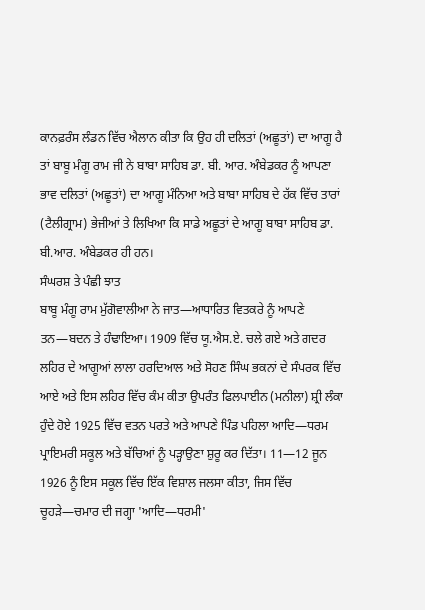ਕਾਨਫ਼ਰੰਸ ਲੰਡਨ ਵਿੱਚ ਐਲਾਨ ਕੀਤਾ ਕਿ ਉਹ ਹੀ ਦਲਿਤਾਂ (ਅਛੂਤਾਂ) ਦਾ ਆਗੂ ਹੈ ਤਾਂ ਬਾਬੂ ਮੰਗੂ ਰਾਮ ਜੀ ਨੇ ਬਾਬਾ ਸਾਹਿਬ ਡਾ. ਬੀ. ਆਰ. ਅੰਬੇਡਕਰ ਨੂੰ ਆਪਣਾ ਭਾਵ ਦਲਿਤਾਂ (ਅਛੂਤਾਂ) ਦਾ ਆਗੂ ਮੰਨਿਆ ਅਤੇ ਬਾਬਾ ਸਾਹਿਬ ਦੇ ਹੱਕ ਵਿੱਚ ਤਾਰਾਂ (ਟੈਲੀਗ੍ਰਾਮ) ਭੇਜੀਆਂ ਤੇ ਲਿਖਿਆ ਕਿ ਸਾਡੇ ਅਛੂਤਾਂ ਦੇ ਆਗੂ ਬਾਬਾ ਸਾਹਿਬ ਡਾ. ਬੀ.ਆਰ. ਅੰਬੇਡਕਰ ਹੀ ਹਨ।
ਸੰਘਰਸ਼ ਤੇ ਪੰਛੀ ਝਾਤ
ਬਾਬੂ ਮੰਗੂ ਰਾਮ ਮੁੱਗੋਵਾਲੀਆ ਨੇ ਜਾਤ—ਆਧਾਰਿਤ ਵਿਤਕਰੇ ਨੂੰ ਆਪਣੇ ਤਨ—ਬਦਨ ਤੇ ਹੰਢਾਇਆ। 1909 ਵਿੱਚ ਯੂ.ਐਸ.ਏ. ਚਲੇ ਗਏ ਅਤੇ ਗਦਰ ਲਹਿਰ ਦੇ ਆਗੂਆਂ ਲਾਲਾ ਹਰਦਿਆਲ ਅਤੇ ਸੋਹਣ ਸਿੰਘ ਭਕਨਾਂ ਦੇ ਸੰਪਰਕ ਵਿੱਚ ਆਏ ਅਤੇ ਇਸ ਲਹਿਰ ਵਿੱਚ ਕੰਮ ਕੀਤਾ ਉਪਰੰਤ ਫਿਲਪਾਈਨ (ਮਨੀਲਾ) ਸ਼੍ਰੀ ਲੰਕਾ ਹੁੰਦੇ ਹੋਏ 1925 ਵਿੱਚ ਵਤਨ ਪਰਤੇ ਅਤੇ ਆਪਣੇ ਪਿੰਡ ਪਹਿਲਾ ਆਦਿ—ਧਰਮ ਪ੍ਰਾਇਮਰੀ ਸਕੂਲ ਅਤੇ ਬੱਚਿਆਂ ਨੂੰ ਪੜ੍ਹਾਉਣਾ ਸ਼ੁਰੂ ਕਰ ਦਿੱਤਾ। 11—12 ਜੂਨ 1926 ਨੂੰ ਇਸ ਸਕੂਲ ਵਿੱਚ ਇੱਕ ਵਿਸ਼ਾਲ ਜਲਸਾ ਕੀਤਾ, ਜਿਸ ਵਿੱਚ ਚੂਹੜੇ—ਚਮਾਰ ਦੀ ਜਗ੍ਹਾ 'ਆਦਿ—ਧਰਮੀ'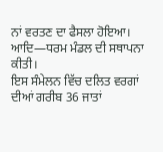ਨਾਂ ਵਰਤਣ ਦਾ ਫੈਸਲਾ ਹੋਇਆ। ਆਦਿ—ਧਰਮ ਮੰਡਲ ਦੀ ਸਥਾਪਨਾ ਕੀਤੀ।
ਇਸ ਸੰਮੇਲਨ ਵਿੱਚ ਦਲਿਤ ਵਰਗਾਂ ਦੀਆਂ ਗਰੀਬ 36 ਜਾਤਾਂ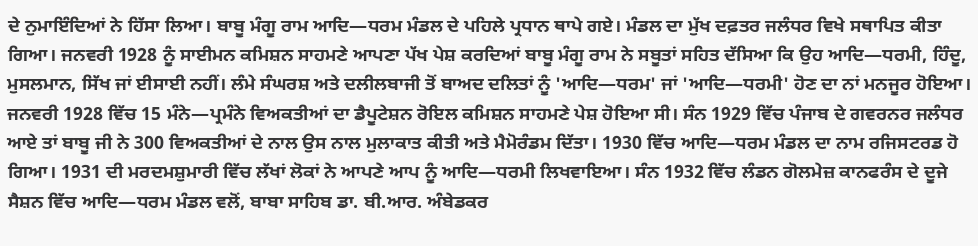ਦੇ ਨੁਮਾਇੰਦਿਆਂ ਨੇ ਹਿੱਸਾ ਲਿਆ। ਬਾਬੂ ਮੰਗੂ ਰਾਮ ਆਦਿ—ਧਰਮ ਮੰਡਲ ਦੇ ਪਹਿਲੇ ਪ੍ਰਧਾਨ ਥਾਪੇ ਗਏ। ਮੰਡਲ ਦਾ ਮੁੱਖ ਦਫ਼ਤਰ ਜਲੰਧਰ ਵਿਖੇ ਸਥਾਪਿਤ ਕੀਤਾ ਗਿਆ। ਜਨਵਰੀ 1928 ਨੂੰ ਸਾਈਮਨ ਕਮਿਸ਼ਨ ਸਾਹਮਣੇ ਆਪਣਾ ਪੱਖ ਪੇਸ਼ ਕਰਦਿਆਂ ਬਾਬੂ ਮੰਗੂ ਰਾਮ ਨੇ ਸਬੂਤਾਂ ਸਹਿਤ ਦੱਸਿਆ ਕਿ ਉਹ ਆਦਿ—ਧਰਮੀ, ਹਿੰਦੂ, ਮੁਸਲਮਾਨ, ਸਿੱਖ ਜਾਂ ਈਸਾਈ ਨਹੀਂ। ਲੰਮੇ ਸੰਘਰਸ਼ ਅਤੇ ਦਲੀਲਬਾਜੀ ਤੋਂ ਬਾਅਦ ਦਲਿਤਾਂ ਨੂੰ 'ਆਦਿ—ਧਰਮ' ਜਾਂ 'ਆਦਿ—ਧਰਮੀ' ਹੋਣ ਦਾ ਨਾਂ ਮਨਜੂਰ ਹੋਇਆ। ਜਨਵਰੀ 1928 ਵਿੱਚ 15 ਮੰਨੇ—ਪ੍ਰਮੰਨੇ ਵਿਅਕਤੀਆਂ ਦਾ ਡੈਪੂਟੇਸ਼ਨ ਰੋਇਲ ਕਮਿਸ਼ਨ ਸਾਹਮਣੇ ਪੇਸ਼ ਹੋਇਆ ਸੀ। ਸੰਨ 1929 ਵਿੱਚ ਪੰਜਾਬ ਦੇ ਗਵਰਨਰ ਜਲੰਧਰ ਆਏ ਤਾਂ ਬਾਬੂ ਜੀ ਨੇ 300 ਵਿਅਕਤੀਆਂ ਦੇ ਨਾਲ ਉਸ ਨਾਲ ਮੁਲਾਕਾਤ ਕੀਤੀ ਅਤੇ ਮੈਮੋਰੰਡਮ ਦਿੱਤਾ। 1930 ਵਿੱਚ ਆਦਿ—ਧਰਮ ਮੰਡਲ ਦਾ ਨਾਮ ਰਜਿਸਟਰਡ ਹੋ ਗਿਆ। 1931 ਦੀ ਮਰਦਮਸ਼ੁਮਾਰੀ ਵਿੱਚ ਲੱਖਾਂ ਲੋਕਾਂ ਨੇ ਆਪਣੇ ਆਪ ਨੂੰ ਆਦਿ—ਧਰਮੀ ਲਿਖਵਾਇਆ। ਸੰਨ 1932 ਵਿੱਚ ਲੰਡਨ ਗੋਲਮੇਜ਼ ਕਾਨਫਰੰਸ ਦੇ ਦੂਜੇ ਸੈਸ਼ਨ ਵਿੱਚ ਆਦਿ—ਧਰਮ ਮੰਡਲ ਵਲੋਂ, ਬਾਬਾ ਸਾਹਿਬ ਡਾ. ਬੀ.ਆਰ. ਅੰਬੇਡਕਰ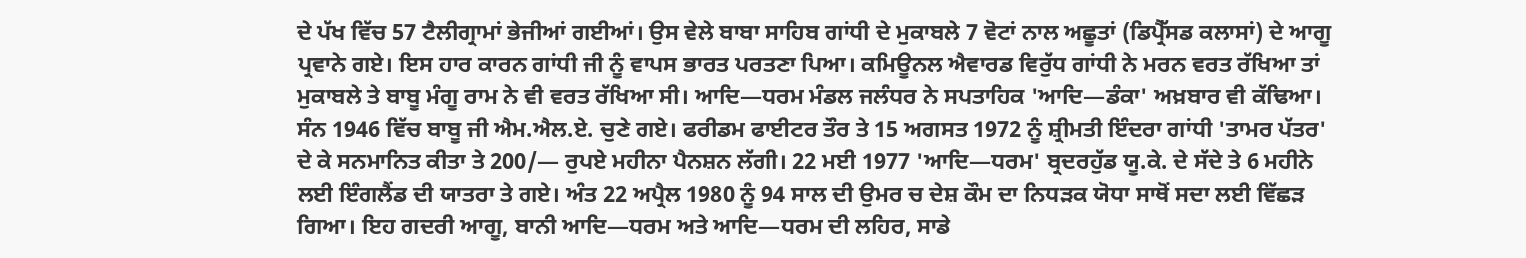ਦੇ ਪੱਖ ਵਿੱਚ 57 ਟੈਲੀਗ੍ਰਾਮਾਂ ਭੇਜੀਆਂ ਗਈਆਂ। ਉਸ ਵੇਲੇ ਬਾਬਾ ਸਾਹਿਬ ਗਾਂਧੀ ਦੇ ਮੁਕਾਬਲੇ 7 ਵੋਟਾਂ ਨਾਲ ਅਛੂਤਾਂ (ਡਿਪ੍ਰੈੱਸਡ ਕਲਾਸਾਂ) ਦੇ ਆਗੂ ਪ੍ਰਵਾਨੇ ਗਏ। ਇਸ ਹਾਰ ਕਾਰਨ ਗਾਂਧੀ ਜੀ ਨੂੰ ਵਾਪਸ ਭਾਰਤ ਪਰਤਣਾ ਪਿਆ। ਕਮਿਊਨਲ ਐਵਾਰਡ ਵਿਰੁੱਧ ਗਾਂਧੀ ਨੇ ਮਰਨ ਵਰਤ ਰੱਖਿਆ ਤਾਂ ਮੁਕਾਬਲੇ ਤੇ ਬਾਬੂ ਮੰਗੂ ਰਾਮ ਨੇ ਵੀ ਵਰਤ ਰੱਖਿਆ ਸੀ। ਆਦਿ—ਧਰਮ ਮੰਡਲ ਜਲੰਧਰ ਨੇ ਸਪਤਾਹਿਕ 'ਆਦਿ—ਡੰਕਾ' ਅਖ਼ਬਾਰ ਵੀ ਕੱਢਿਆ। ਸੰਨ 1946 ਵਿੱਚ ਬਾਬੂ ਜੀ ਐਮ.ਐਲ.ਏ. ਚੁਣੇ ਗਏ। ਫਰੀਡਮ ਫਾਈਟਰ ਤੌਰ ਤੇ 15 ਅਗਸਤ 1972 ਨੂੰ ਸ਼੍ਰੀਮਤੀ ਇੰਦਰਾ ਗਾਂਧੀ 'ਤਾਮਰ ਪੱਤਰ' ਦੇ ਕੇ ਸਨਮਾਨਿਤ ਕੀਤਾ ਤੇ 200/— ਰੁਪਏ ਮਹੀਨਾ ਪੈਨਸ਼ਨ ਲੱਗੀ। 22 ਮਈ 1977 'ਆਦਿ—ਧਰਮ' ਬ੍ਰਦਰਹੁੱਡ ਯੂ.ਕੇ. ਦੇ ਸੱਦੇ ਤੇ 6 ਮਹੀਨੇ ਲਈ ਇੰਗਲੈਂਡ ਦੀ ਯਾਤਰਾ ਤੇ ਗਏ। ਅੰਤ 22 ਅਪ੍ਰੈਲ 1980 ਨੂੰ 94 ਸਾਲ ਦੀ ਉਮਰ ਚ ਦੇਸ਼ ਕੌਮ ਦਾ ਨਿਧੜਕ ਯੋਧਾ ਸਾਥੋਂ ਸਦਾ ਲਈ ਵਿੱਛੜ ਗਿਆ। ਇਹ ਗਦਰੀ ਆਗੂ, ਬਾਨੀ ਆਦਿ—ਧਰਮ ਅਤੇ ਆਦਿ—ਧਰਮ ਦੀ ਲਹਿਰ, ਸਾਡੇ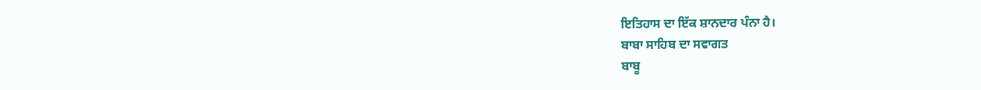ਇਤਿਹਾਸ ਦਾ ਇੱਕ ਸ਼ਾਨਦਾਰ ਪੰਨਾ ਹੈ।
ਬਾਬਾ ਸਾਹਿਬ ਦਾ ਸਵਾਗਤ
ਬਾਬੂ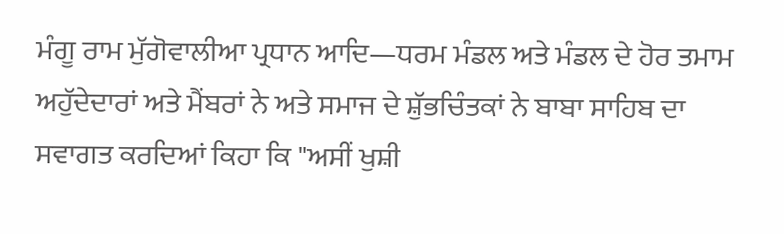ਮੰਗੂ ਰਾਮ ਮੁੱਗੋਵਾਲੀਆ ਪ੍ਰਧਾਨ ਆਦਿ—ਧਰਮ ਮੰਡਲ ਅਤੇ ਮੰਡਲ ਦੇ ਹੋਰ ਤਮਾਮ ਅਹੁੱਦੇਦਾਰਾਂ ਅਤੇ ਮੈਂਬਰਾਂ ਨੇ ਅਤੇ ਸਮਾਜ ਦੇ ਸ਼ੁੱਭਚਿੰਤਕਾਂ ਨੇ ਬਾਬਾ ਸਾਹਿਬ ਦਾ ਸਵਾਗਤ ਕਰਦਿਆਂ ਕਿਹਾ ਕਿ "ਅਸੀਂ ਖੁਸ਼ੀ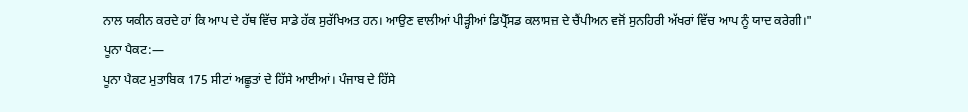ਨਾਲ ਯਕੀਨ ਕਰਦੇ ਹਾਂ ਕਿ ਆਪ ਦੇ ਹੱਥ ਵਿੱਚ ਸਾਡੇ ਹੱਕ ਸੁਰੱਖਿਅਤ ਹਨ। ਆਉਣ ਵਾਲੀਆਂ ਪੀੜ੍ਹੀਆਂ ਡਿਪ੍ਰੈੱਸਡ ਕਲਾਸਜ਼ ਦੇ ਚੈਂਪੀਅਨ ਵਜੋਂ ਸੁਨਹਿਰੀ ਅੱਖਰਾਂ ਵਿੱਚ ਆਪ ਨੂੰ ਯਾਦ ਕਰੇਗੀ।"
ਪੂਨਾ ਪੈਕਟ:—
ਪੂਨਾ ਪੈਕਟ ਮੁਤਾਬਿਕ 175 ਸੀਟਾਂ ਅਛੂਤਾਂ ਦੇ ਹਿੱਸੇ ਆਈਆਂ। ਪੰਜਾਬ ਦੇ ਹਿੱਸੇ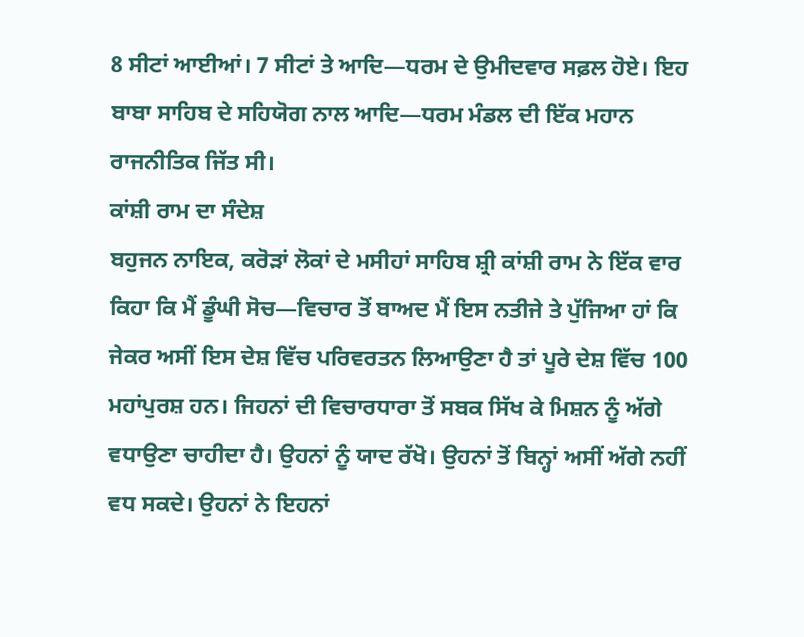8 ਸੀਟਾਂ ਆਈਆਂ। 7 ਸੀਟਾਂ ਤੇ ਆਦਿ—ਧਰਮ ਦੇ ਉਮੀਦਵਾਰ ਸਫ਼ਲ ਹੋਏ। ਇਹ ਬਾਬਾ ਸਾਹਿਬ ਦੇ ਸਹਿਯੋਗ ਨਾਲ ਆਦਿ—ਧਰਮ ਮੰਡਲ ਦੀ ਇੱਕ ਮਹਾਨ ਰਾਜਨੀਤਿਕ ਜਿੱਤ ਸੀ।
ਕਾਂਸ਼ੀ ਰਾਮ ਦਾ ਸੰਦੇਸ਼
ਬਹੁਜਨ ਨਾਇਕ, ਕਰੋੜਾਂ ਲੋਕਾਂ ਦੇ ਮਸੀਹਾਂ ਸਾਹਿਬ ਸ਼੍ਰੀ ਕਾਂਸ਼ੀ ਰਾਮ ਨੇ ਇੱਕ ਵਾਰ ਕਿਹਾ ਕਿ ਮੈਂ ਡੂੰਘੀ ਸੋਚ—ਵਿਚਾਰ ਤੋਂ ਬਾਅਦ ਮੈਂ ਇਸ ਨਤੀਜੇ ਤੇ ਪੁੱਜਿਆ ਹਾਂ ਕਿ ਜੇਕਰ ਅਸੀਂ ਇਸ ਦੇਸ਼ ਵਿੱਚ ਪਰਿਵਰਤਨ ਲਿਆਉਣਾ ਹੈ ਤਾਂ ਪੂਰੇ ਦੇਸ਼ ਵਿੱਚ 100 ਮਹਾਂਪੁਰਸ਼ ਹਨ। ਜਿਹਨਾਂ ਦੀ ਵਿਚਾਰਧਾਰਾ ਤੋਂ ਸਬਕ ਸਿੱਖ ਕੇ ਮਿਸ਼ਨ ਨੂੰ ਅੱਗੇ ਵਧਾਉਣਾ ਚਾਹੀਦਾ ਹੈ। ਉਹਨਾਂ ਨੂੰ ਯਾਦ ਰੱਖੋ। ਉਹਨਾਂ ਤੋਂ ਬਿਨ੍ਹਾਂ ਅਸੀਂ ਅੱਗੇ ਨਹੀਂ ਵਧ ਸਕਦੇ। ਉਹਨਾਂ ਨੇ ਇਹਨਾਂ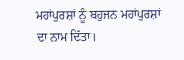ਮਹਾਂਪੁਰਸ਼ਾਂ ਨੂੰ ਬਹੁਜਨ ਮਹਾਂਪੁਰਸ਼ਾਂ ਦਾ ਨਾਮ ਦਿੱਤਾ।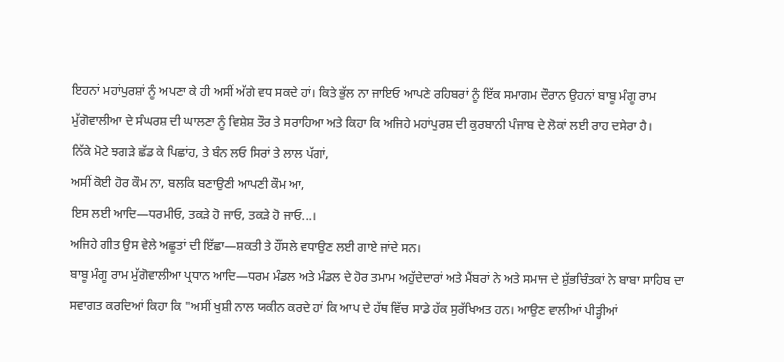ਇਹਨਾਂ ਮਹਾਂਪੁਰਸ਼ਾਂ ਨੂੰ ਅਪਣਾ ਕੇ ਹੀ ਅਸੀਂ ਅੱਗੇ ਵਧ ਸਕਦੇ ਹਾਂ। ਕਿਤੇ ਭੁੱਲ ਨਾ ਜਾਇਓ ਆਪਣੇ ਰਹਿਬਰਾਂ ਨੂੰ ਇੱਕ ਸਮਾਗਮ ਦੌਰਾਨ ਉਹਨਾਂ ਬਾਬੂ ਮੰਗੂ ਰਾਮ ਮੁੱਗੋਵਾਲੀਆ ਦੇ ਸੰਘਰਸ਼ ਦੀ ਘਾਲਣਾ ਨੂੰ ਵਿਸ਼ੇਸ਼ ਤੌਰ ਤੇ ਸਰਾਹਿਆ ਅਤੇ ਕਿਹਾ ਕਿ ਅਜਿਹੇ ਮਹਾਂਪੁਰਸ਼ ਦੀ ਕੁਰਬਾਨੀ ਪੰਜਾਬ ਦੇ ਲੋਕਾਂ ਲਈ ਰਾਹ ਦਸੇਰਾ ਹੈ।
ਨਿੱਕੇ ਮੋਟੇ ਝਗੜੇ ਛੱਡ ਕੇ ਪਿਛਾਂਹ, ਤੇ ਬੰਨ ਲਓ ਸਿਰਾਂ ਤੇ ਲਾਲ ਪੱਗਾਂ,
ਅਸੀਂ ਕੋਈ ਹੋਰ ਕੌਮ ਨਾ, ਬਲਕਿ ਬਣਾਉਣੀ ਆਪਣੀ ਕੌਮ ਆ,
ਇਸ ਲਈ ਆਦਿ—ਧਰਮੀਓ, ਤਕੜੇ ਹੋ ਜਾਓ, ਤਕੜੇ ਹੋ ਜਾਓ...।
ਅਜਿਹੇ ਗੀਤ ਉਸ ਵੇਲੇ ਅਛੂਤਾਂ ਦੀ ਇੱਛਾ—ਸ਼ਕਤੀ ਤੇ ਹੌਂਸਲੇ ਵਧਾਉਣ ਲਈ ਗਾਏ ਜਾਂਦੇ ਸਨ।
ਬਾਬੂ ਮੰਗੂ ਰਾਮ ਮੁੱਗੋਵਾਲੀਆ ਪ੍ਰਧਾਨ ਆਦਿ—ਧਰਮ ਮੰਡਲ ਅਤੇ ਮੰਡਲ ਦੇ ਹੋਰ ਤਮਾਮ ਅਹੁੱਦੇਦਾਰਾਂ ਅਤੇ ਮੈਂਬਰਾਂ ਨੇ ਅਤੇ ਸਮਾਜ ਦੇ ਸ਼ੁੱਭਚਿੰਤਕਾਂ ਨੇ ਬਾਬਾ ਸਾਹਿਬ ਦਾ ਸਵਾਗਤ ਕਰਦਿਆਂ ਕਿਹਾ ਕਿ "ਅਸੀਂ ਖੁਸ਼ੀ ਨਾਲ ਯਕੀਨ ਕਰਦੇ ਹਾਂ ਕਿ ਆਪ ਦੇ ਹੱਥ ਵਿੱਚ ਸਾਡੇ ਹੱਕ ਸੁਰੱਖਿਅਤ ਹਨ। ਆਉਣ ਵਾਲੀਆਂ ਪੀੜ੍ਹੀਆਂ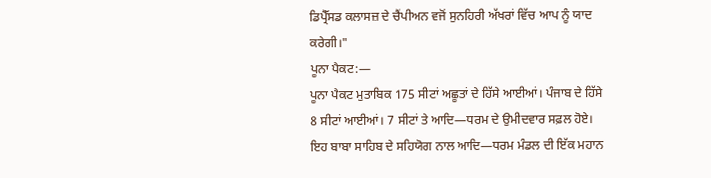ਡਿਪ੍ਰੈੱਸਡ ਕਲਾਸਜ਼ ਦੇ ਚੈਂਪੀਅਨ ਵਜੋਂ ਸੁਨਹਿਰੀ ਅੱਖਰਾਂ ਵਿੱਚ ਆਪ ਨੂੰ ਯਾਦ ਕਰੇਗੀ।"
ਪੂਨਾ ਪੈਕਟ:—
ਪੂਨਾ ਪੈਕਟ ਮੁਤਾਬਿਕ 175 ਸੀਟਾਂ ਅਛੂਤਾਂ ਦੇ ਹਿੱਸੇ ਆਈਆਂ। ਪੰਜਾਬ ਦੇ ਹਿੱਸੇ 8 ਸੀਟਾਂ ਆਈਆਂ। 7 ਸੀਟਾਂ ਤੇ ਆਦਿ—ਧਰਮ ਦੇ ਉਮੀਦਵਾਰ ਸਫ਼ਲ ਹੋਏ। ਇਹ ਬਾਬਾ ਸਾਹਿਬ ਦੇ ਸਹਿਯੋਗ ਨਾਲ ਆਦਿ—ਧਰਮ ਮੰਡਲ ਦੀ ਇੱਕ ਮਹਾਨ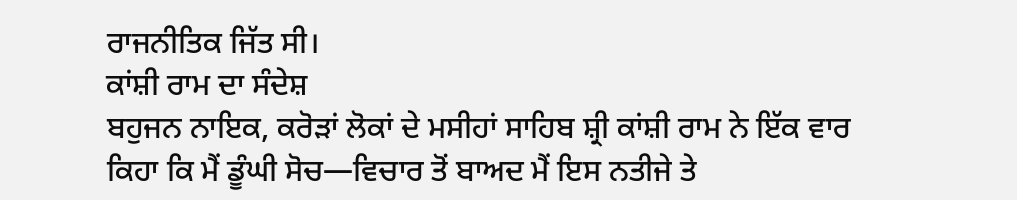ਰਾਜਨੀਤਿਕ ਜਿੱਤ ਸੀ।
ਕਾਂਸ਼ੀ ਰਾਮ ਦਾ ਸੰਦੇਸ਼
ਬਹੁਜਨ ਨਾਇਕ, ਕਰੋੜਾਂ ਲੋਕਾਂ ਦੇ ਮਸੀਹਾਂ ਸਾਹਿਬ ਸ਼੍ਰੀ ਕਾਂਸ਼ੀ ਰਾਮ ਨੇ ਇੱਕ ਵਾਰ ਕਿਹਾ ਕਿ ਮੈਂ ਡੂੰਘੀ ਸੋਚ—ਵਿਚਾਰ ਤੋਂ ਬਾਅਦ ਮੈਂ ਇਸ ਨਤੀਜੇ ਤੇ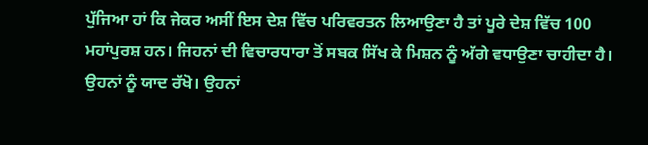ਪੁੱਜਿਆ ਹਾਂ ਕਿ ਜੇਕਰ ਅਸੀਂ ਇਸ ਦੇਸ਼ ਵਿੱਚ ਪਰਿਵਰਤਨ ਲਿਆਉਣਾ ਹੈ ਤਾਂ ਪੂਰੇ ਦੇਸ਼ ਵਿੱਚ 100 ਮਹਾਂਪੁਰਸ਼ ਹਨ। ਜਿਹਨਾਂ ਦੀ ਵਿਚਾਰਧਾਰਾ ਤੋਂ ਸਬਕ ਸਿੱਖ ਕੇ ਮਿਸ਼ਨ ਨੂੰ ਅੱਗੇ ਵਧਾਉਣਾ ਚਾਹੀਦਾ ਹੈ। ਉਹਨਾਂ ਨੂੰ ਯਾਦ ਰੱਖੋ। ਉਹਨਾਂ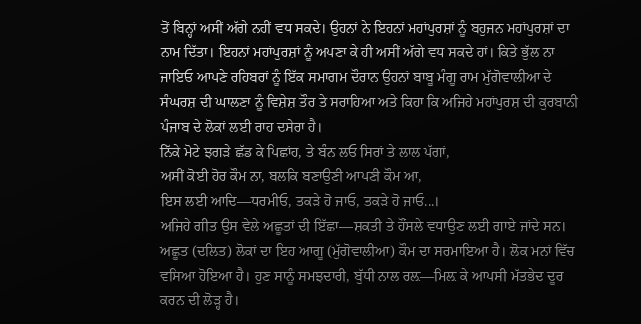ਤੋਂ ਬਿਨ੍ਹਾਂ ਅਸੀਂ ਅੱਗੇ ਨਹੀਂ ਵਧ ਸਕਦੇ। ਉਹਨਾਂ ਨੇ ਇਹਨਾਂ ਮਹਾਂਪੁਰਸ਼ਾਂ ਨੂੰ ਬਹੁਜਨ ਮਹਾਂਪੁਰਸ਼ਾਂ ਦਾ ਨਾਮ ਦਿੱਤਾ। ਇਹਨਾਂ ਮਹਾਂਪੁਰਸ਼ਾਂ ਨੂੰ ਅਪਣਾ ਕੇ ਹੀ ਅਸੀਂ ਅੱਗੇ ਵਧ ਸਕਦੇ ਹਾਂ। ਕਿਤੇ ਭੁੱਲ ਨਾ ਜਾਇਓ ਆਪਣੇ ਰਹਿਬਰਾਂ ਨੂੰ ਇੱਕ ਸਮਾਗਮ ਦੌਰਾਨ ਉਹਨਾਂ ਬਾਬੂ ਮੰਗੂ ਰਾਮ ਮੁੱਗੋਵਾਲੀਆ ਦੇ ਸੰਘਰਸ਼ ਦੀ ਘਾਲਣਾ ਨੂੰ ਵਿਸ਼ੇਸ਼ ਤੌਰ ਤੇ ਸਰਾਹਿਆ ਅਤੇ ਕਿਹਾ ਕਿ ਅਜਿਹੇ ਮਹਾਂਪੁਰਸ਼ ਦੀ ਕੁਰਬਾਨੀ ਪੰਜਾਬ ਦੇ ਲੋਕਾਂ ਲਈ ਰਾਹ ਦਸੇਰਾ ਹੈ।
ਨਿੱਕੇ ਮੋਟੇ ਝਗੜੇ ਛੱਡ ਕੇ ਪਿਛਾਂਹ, ਤੇ ਬੰਨ ਲਓ ਸਿਰਾਂ ਤੇ ਲਾਲ ਪੱਗਾਂ,
ਅਸੀਂ ਕੋਈ ਹੋਰ ਕੌਮ ਨਾ, ਬਲਕਿ ਬਣਾਉਣੀ ਆਪਣੀ ਕੌਮ ਆ,
ਇਸ ਲਈ ਆਦਿ—ਧਰਮੀਓ, ਤਕੜੇ ਹੋ ਜਾਓ, ਤਕੜੇ ਹੋ ਜਾਓ...।
ਅਜਿਹੇ ਗੀਤ ਉਸ ਵੇਲੇ ਅਛੂਤਾਂ ਦੀ ਇੱਛਾ—ਸ਼ਕਤੀ ਤੇ ਹੌਂਸਲੇ ਵਧਾਉਣ ਲਈ ਗਾਏ ਜਾਂਦੇ ਸਨ।
ਅਛੂਤ (ਦਲਿਤ) ਲੋਕਾਂ ਦਾ ਇਹ ਆਗੂ (ਮੁੱਗੋਵਾਲੀਆ) ਕੌਮ ਦਾ ਸਰਮਾਇਆ ਹੈ। ਲੋਕ ਮਨਾਂ ਵਿੱਚ ਵਸਿਆ ਹੋਇਆ ਹੈ। ਹੁਣ ਸਾਨੂੰ ਸਮਝਦਾਰੀ, ਬੁੱਧੀ ਨਾਲ ਰਲ਼—ਮਿਲ਼ ਕੇ ਆਪਸੀ ਮੱਤਭੇਦ ਦੂਰ ਕਰਨ ਦੀ ਲੋੜ੍ਹ ਹੈ।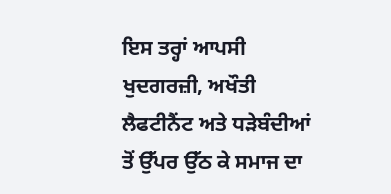ਇਸ ਤਰ੍ਹਾਂ ਆਪਸੀ ਖੁਦਗਰਜ਼ੀ, ਅਖੌਤੀ ਲੈਫਟੀਨੈਂਟ ਅਤੇ ਧੜੇਬੰਦੀਆਂ ਤੋਂ ਉੱਪਰ ਉੱਠ ਕੇ ਸਮਾਜ ਦਾ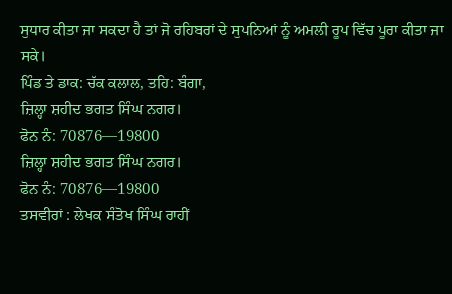ਸੁਧਾਰ ਕੀਤਾ ਜਾ ਸਕਦਾ ਹੈ ਤਾਂ ਜੋ ਰਹਿਬਰਾਂ ਦੇ ਸੁਪਨਿਆਂ ਨੂੰ ਅਮਲੀ ਰੂਪ ਵਿੱਚ ਪੂਰਾ ਕੀਤਾ ਜਾ ਸਕੇ।
ਪਿੰਡ ਤੇ ਡਾਕ: ਚੱਕ ਕਲਾਲ, ਤਹਿ: ਬੰਗਾ,
ਜ਼ਿਲ੍ਹਾ ਸ਼ਹੀਦ ਭਗਤ ਸਿੰਘ ਨਗਰ।
ਫੋਨ ਨੰ: 70876—19800
ਜ਼ਿਲ੍ਹਾ ਸ਼ਹੀਦ ਭਗਤ ਸਿੰਘ ਨਗਰ।
ਫੋਨ ਨੰ: 70876—19800
ਤਸਵੀਰਾਂ : ਲੇਖਕ ਸੰਤੋਖ ਸਿੰਘ ਰਾਹੀਂ